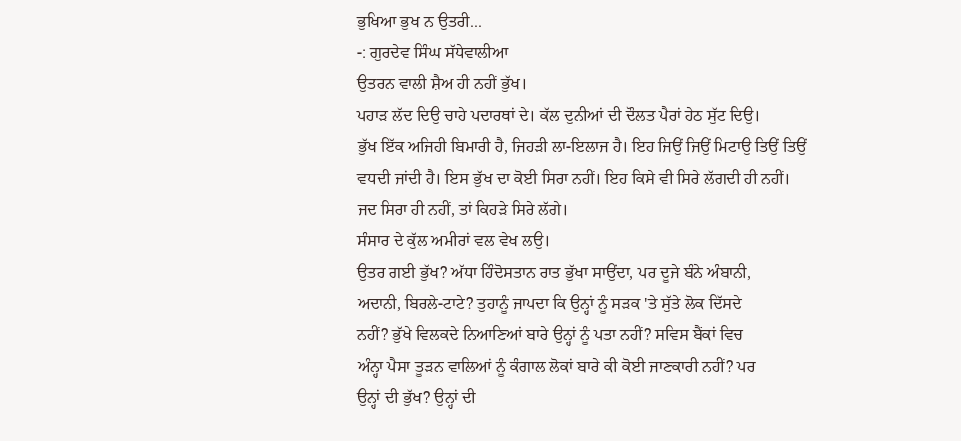ਭੁਖਿਆ ਭੁਖ ਨ ਉਤਰੀ...
-: ਗੁਰਦੇਵ ਸਿੰਘ ਸੱਧੇਵਾਲੀਆ
ਉਤਰਨ ਵਾਲੀ ਸ਼ੈਅ ਹੀ ਨਹੀਂ ਭੁੱਖ।
ਪਹਾੜ ਲੱਦ ਦਿਉ ਚਾਹੇ ਪਦਾਰਥਾਂ ਦੇ। ਕੱਲ ਦੁਨੀਆਂ ਦੀ ਦੌਲਤ ਪੈਰਾਂ ਹੇਠ ਸੁੱਟ ਦਿਉ।
ਭੁੱਖ ਇੱਕ ਅਜਿਹੀ ਬਿਮਾਰੀ ਹੈ, ਜਿਹੜੀ ਲਾ-ਇਲਾਜ ਹੈ। ਇਹ ਜਿਉਂ ਜਿਉਂ ਮਿਟਾਉ ਤਿਉਂ ਤਿਉਂ
ਵਧਦੀ ਜਾਂਦੀ ਹੈ। ਇਸ ਭੁੱਖ ਦਾ ਕੋਈ ਸਿਰਾ ਨਹੀਂ। ਇਹ ਕਿਸੇ ਵੀ ਸਿਰੇ ਲੱਗਦੀ ਹੀ ਨਹੀਂ।
ਜਦ ਸਿਰਾ ਹੀ ਨਹੀਂ, ਤਾਂ ਕਿਹੜੇ ਸਿਰੇ ਲੱਗੇ।
ਸੰਸਾਰ ਦੇ ਕੁੱਲ ਅਮੀਰਾਂ ਵਲ ਵੇਖ ਲਉ।
ਉਤਰ ਗਈ ਭੁੱਖ? ਅੱਧਾ ਹਿੰਦੋਸਤਾਨ ਰਾਤ ਭੁੱਖਾ ਸਾਉਂਦਾ, ਪਰ ਦੂਜੇ ਬੰਨੇ ਅੰਬਾਨੀ,
ਅਦਾਨੀ, ਬਿਰਲੇ-ਟਾਟੇ? ਤੁਹਾਨੂੰ ਜਾਪਦਾ ਕਿ ਉਨ੍ਹਾਂ ਨੂੰ ਸੜਕ 'ਤੇ ਸੁੱਤੇ ਲੋਕ ਦਿੱਸਦੇ
ਨਹੀਂ? ਭੁੱਖੇ ਵਿਲਕਦੇ ਨਿਆਣਿਆਂ ਬਾਰੇ ਉਨ੍ਹਾਂ ਨੂੰ ਪਤਾ ਨਹੀਂ? ਸਵਿਸ ਬੈਂਕਾਂ ਵਿਚ
ਅੰਨ੍ਹਾ ਪੈਸਾ ਤੂੜਨ ਵਾਲਿਆਂ ਨੂੰ ਕੰਗਾਲ ਲੋਕਾਂ ਬਾਰੇ ਕੀ ਕੋਈ ਜਾਣਕਾਰੀ ਨਹੀਂ? ਪਰ
ਉਨ੍ਹਾਂ ਦੀ ਭੁੱਖ? ਉਨ੍ਹਾਂ ਦੀ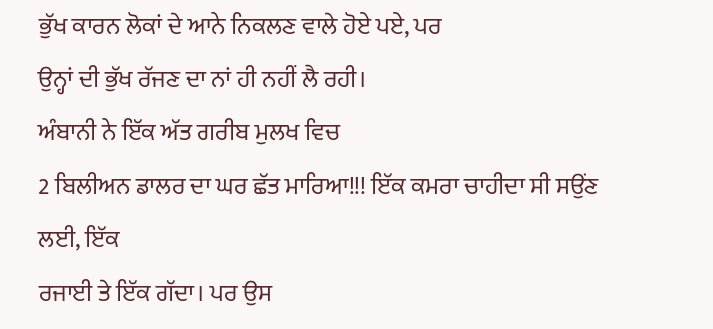ਭੁੱਖ ਕਾਰਨ ਲੋਕਾਂ ਦੇ ਆਨੇ ਨਿਕਲਣ ਵਾਲੇ ਹੋਏ ਪਏ, ਪਰ
ਉਨ੍ਹਾਂ ਦੀ ਭੁੱਖ ਰੱਜਣ ਦਾ ਨਾਂ ਹੀ ਨਹੀਂ ਲੈ ਰਹੀ।
ਅੰਬਾਨੀ ਨੇ ਇੱਕ ਅੱਤ ਗਰੀਬ ਮੁਲਖ ਵਿਚ
2 ਬਿਲੀਅਨ ਡਾਲਰ ਦਾ ਘਰ ਛੱਤ ਮਾਰਿਆ!!! ਇੱਕ ਕਮਰਾ ਚਾਹੀਦਾ ਸੀ ਸਉਂਣ ਲਈ, ਇੱਕ
ਰਜਾਈ ਤੇ ਇੱਕ ਗੱਦਾ। ਪਰ ਉਸ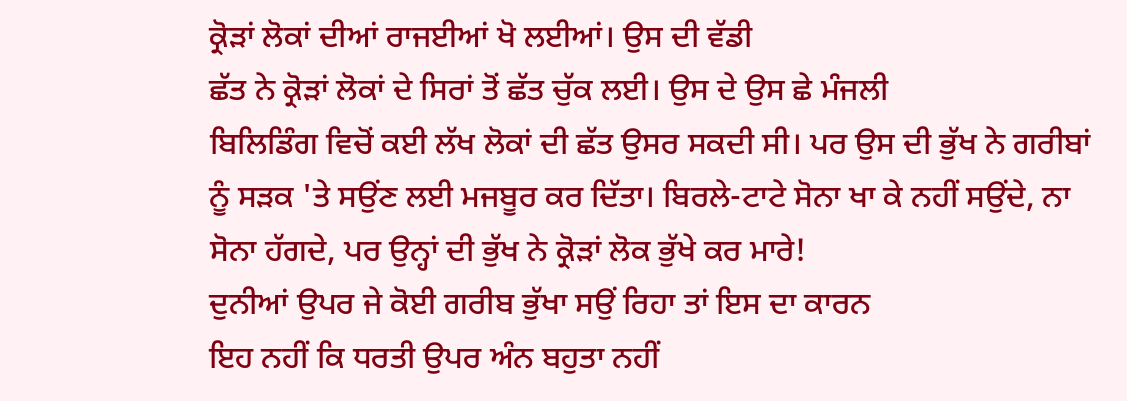ਕ੍ਰੋੜਾਂ ਲੋਕਾਂ ਦੀਆਂ ਰਾਜਈਆਂ ਖੋ ਲਈਆਂ। ਉਸ ਦੀ ਵੱਡੀ
ਛੱਤ ਨੇ ਕ੍ਰੋੜਾਂ ਲੋਕਾਂ ਦੇ ਸਿਰਾਂ ਤੋਂ ਛੱਤ ਚੁੱਕ ਲਈ। ਉਸ ਦੇ ਉਸ ਛੇ ਮੰਜਲੀ
ਬਿਲਿਡਿੰਗ ਵਿਚੋਂ ਕਈ ਲੱਖ ਲੋਕਾਂ ਦੀ ਛੱਤ ਉਸਰ ਸਕਦੀ ਸੀ। ਪਰ ਉਸ ਦੀ ਭੁੱਖ ਨੇ ਗਰੀਬਾਂ
ਨੂੰ ਸੜਕ 'ਤੇ ਸਉਂਣ ਲਈ ਮਜਬੂਰ ਕਰ ਦਿੱਤਾ। ਬਿਰਲੇ-ਟਾਟੇ ਸੋਨਾ ਖਾ ਕੇ ਨਹੀਂ ਸਉਂਦੇ, ਨਾ
ਸੋਨਾ ਹੱਗਦੇ, ਪਰ ਉਨ੍ਹਾਂ ਦੀ ਭੁੱਖ ਨੇ ਕ੍ਰੋੜਾਂ ਲੋਕ ਭੁੱਖੇ ਕਰ ਮਾਰੇ!
ਦੁਨੀਆਂ ਉਪਰ ਜੇ ਕੋਈ ਗਰੀਬ ਭੁੱਖਾ ਸਉਂ ਰਿਹਾ ਤਾਂ ਇਸ ਦਾ ਕਾਰਨ
ਇਹ ਨਹੀਂ ਕਿ ਧਰਤੀ ਉਪਰ ਅੰਨ ਬਹੁਤਾ ਨਹੀਂ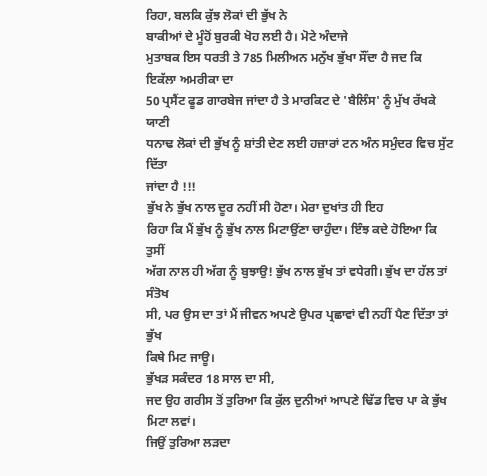ਰਿਹਾ, ਬਲਕਿ ਕੁੱਝ ਲੋਕਾਂ ਦੀ ਭੁੱਖ ਨੇ
ਬਾਕੀਆਂ ਦੇ ਮੂੰਹੋਂ ਬੁਰਕੀ ਖੋਹ ਲਈ ਹੈ। ਮੋਟੇ ਅੰਦਾਜੇ
ਮੁਤਾਬਕ ਇਸ ਧਰਤੀ ਤੇ 785 ਮਿਲੀਅਨ ਮਨੁੱਖ ਭੁੱਖਾ ਸੌਂਦਾ ਹੈ ਜਦ ਕਿ ਇਕੱਲਾ ਅਮਰੀਕਾ ਦਾ
50 ਪ੍ਰਸੈਂਟ ਫੂਡ ਗਾਰਬੇਜ ਜਾਂਦਾ ਹੈ ਤੇ ਮਾਰਕਿਟ ਦੇ 'ਬੈਲਿੰਸ' ਨੂੰ ਮੁੱਖ ਰੱਖਕੇ ਯਾਣੀ
ਧਨਾਢ ਲੋਕਾਂ ਦੀ ਭੁੱਖ ਨੂੰ ਸ਼ਾਂਤੀ ਦੇਣ ਲਈ ਹਜ਼ਾਰਾਂ ਟਨ ਅੰਨ ਸਮੁੰਦਰ ਵਿਚ ਸੁੱਟ ਦਿੱਤਾ
ਜਾਂਦਾ ਹੈ !!!
ਭੁੱਖ ਨੇ ਭੁੱਖ ਨਾਲ ਦੂਰ ਨਹੀਂ ਸੀ ਹੋਣਾ। ਮੇਰਾ ਦੁਖਾਂਤ ਹੀ ਇਹ
ਰਿਹਾ ਕਿ ਮੈਂ ਭੁੱਖ ਨੂੰ ਭੁੱਖ ਨਾਲ ਮਿਟਾਉਂਣਾ ਚਾਹੁੰਦਾ। ਇੰਝ ਕਦੇ ਹੋਇਆ ਕਿ ਤੁਸੀਂ
ਅੱਗ ਨਾਲ ਹੀ ਅੱਗ ਨੂੰ ਬੁਝਾਉ! ਭੁੱਖ ਨਾਲ ਭੁੱਖ ਤਾਂ ਵਧੇਗੀ। ਭੁੱਖ ਦਾ ਹੱਲ ਤਾਂ ਸੰਤੋਖ
ਸੀ, ਪਰ ਉਸ ਦਾ ਤਾਂ ਮੈਂ ਜੀਵਨ ਅਪਣੇ ਉਪਰ ਪ੍ਰਛਾਵਾਂ ਵੀ ਨਹੀਂ ਪੈਣ ਦਿੱਤਾ ਤਾਂ ਭੁੱਖ
ਕਿਥੇ ਮਿਟ ਜਾਊ।
ਭੁੱਖੜ ਸਕੰਦਰ 18 ਸਾਲ ਦਾ ਸੀ,
ਜਦ ਉਹ ਗਰੀਸ ਤੋਂ ਤੁਰਿਆ ਕਿ ਕੁੱਲ ਦੁਨੀਆਂ ਆਪਣੇ ਢਿੱਡ ਵਿਚ ਪਾ ਕੇ ਭੁੱਖ ਮਿਟਾ ਲਵਾਂ।
ਜਿਉਂ ਤੁਰਿਆ ਲੜਦਾ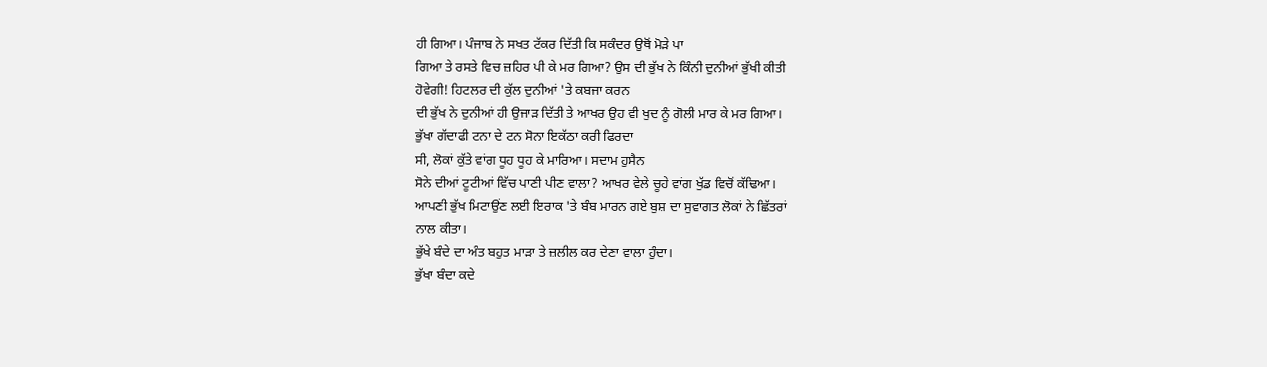ਹੀ ਗਿਆ। ਪੰਜਾਬ ਨੇ ਸਖਤ ਟੱਕਰ ਦਿੱਤੀ ਕਿ ਸਕੰਦਰ ਉਥੋਂ ਮੋੜੇ ਪਾ
ਗਿਆ ਤੇ ਰਸਤੇ ਵਿਚ ਜ਼ਹਿਰ ਪੀ ਕੇ ਮਰ ਗਿਆ? ਉਸ ਦੀ ਭੁੱਖ ਨੇ ਕਿੰਨੀ ਦੁਨੀਆਂ ਭੁੱਖੀ ਕੀਤੀ
ਹੋਵੇਗੀ! ਹਿਟਲਰ ਦੀ ਕੁੱਲ ਦੁਨੀਆਂ 'ਤੇ ਕਬਜਾ ਕਰਨ
ਦੀ ਭੁੱਖ ਨੇ ਦੁਨੀਆਂ ਹੀ ਉਜਾੜ ਦਿੱਤੀ ਤੇ ਆਖਰ ਉਹ ਵੀ ਖੁਦ ਨੂੰ ਗੋਲੀ ਮਾਰ ਕੇ ਮਰ ਗਿਆ।
ਭੁੱਖਾ ਗੱਦਾਫੀ ਟਨਾ ਦੇ ਟਨ ਸੋਨਾ ਇਕੱਠਾ ਕਰੀ ਫਿਰਦਾ
ਸੀ, ਲੋਕਾਂ ਕੁੱਤੇ ਵਾਂਗ ਧੂਹ ਧੂਹ ਕੇ ਮਾਰਿਆ। ਸਦਾਮ ਹੁਸੈਨ
ਸੋਨੇ ਦੀਆਂ ਟੂਟੀਆਂ ਵਿੱਚ ਪਾਣੀ ਪੀਣ ਵਾਲਾ? ਆਖਰ ਵੇਲੇ ਚੂਹੇ ਵਾਂਗ ਖੁੱਡ ਵਿਚੋਂ ਕੱਢਿਆ।
ਆਪਣੀ ਭੁੱਖ ਮਿਟਾਉਂਣ ਲਈ ਇਰਾਕ 'ਤੇ ਬੰਬ ਮਾਰਨ ਗਏ ਬੁਸ਼ ਦਾ ਸੁਵਾਗਤ ਲੋਕਾਂ ਨੇ ਛਿੱਤਰਾਂ
ਨਾਲ ਕੀਤਾ।
ਭੁੱਖੇ ਬੰਦੇ ਦਾ ਅੰਤ ਬਹੁਤ ਮਾੜਾ ਤੇ ਜ਼ਲੀਲ ਕਰ ਦੇਣਾ ਵਾਲਾ ਹੁੰਦਾ।
ਭੁੱਖਾ ਬੰਦਾ ਕਦੇ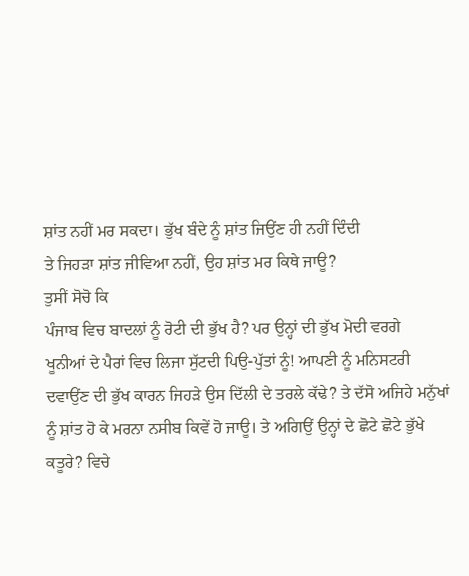ਸ਼ਾਂਤ ਨਹੀਂ ਮਰ ਸਕਦਾ। ਭੁੱਖ ਬੰਦੇ ਨੂੰ ਸ਼ਾਂਤ ਜਿਉਂਣ ਹੀ ਨਹੀਂ ਦਿੰਦੀ
ਤੇ ਜਿਹੜਾ ਸ਼ਾਂਤ ਜੀਵਿਆ ਨਹੀਂ, ਉਹ ਸ਼ਾਂਤ ਮਰ ਕਿਥੇ ਜਾਊ?
ਤੁਸੀਂ ਸੋਚੋ ਕਿ
ਪੰਜਾਬ ਵਿਚ ਬਾਦਲਾਂ ਨੂੰ ਰੋਟੀ ਦੀ ਭੁੱਖ ਹੈ? ਪਰ ਉਨ੍ਹਾਂ ਦੀ ਭੁੱਖ ਮੋਦੀ ਵਰਗੇ
ਖੂਨੀਆਂ ਦੇ ਪੈਰਾਂ ਵਿਚ ਲਿਜਾ ਸੁੱਟਦੀ ਪਿਉ-ਪੁੱਤਾਂ ਨੂੰ! ਆਪਣੀ ਨੂੰ ਮਨਿਸਟਰੀ
ਦਵਾਉਂਣ ਦੀ ਭੁੱਖ ਕਾਰਨ ਜਿਹੜੇ ਉਸ ਦਿੱਲੀ ਦੇ ਤਰਲੇ ਕੱਢੇ? ਤੇ ਦੱਸੋ ਅਜਿਹੇ ਮਨੁੱਖਾਂ
ਨੂੰ ਸ਼ਾਂਤ ਹੋ ਕੇ ਮਰਨਾ ਨਸੀਬ ਕਿਵੇਂ ਹੋ ਜਾਊ। ਤੇ ਅਗਿਉਂ ਉਨ੍ਹਾਂ ਦੇ ਛੋਟੇ ਛੋਟੇ ਭੁੱਖੇ
ਕਤੂਰੇ? ਵਿਚੇ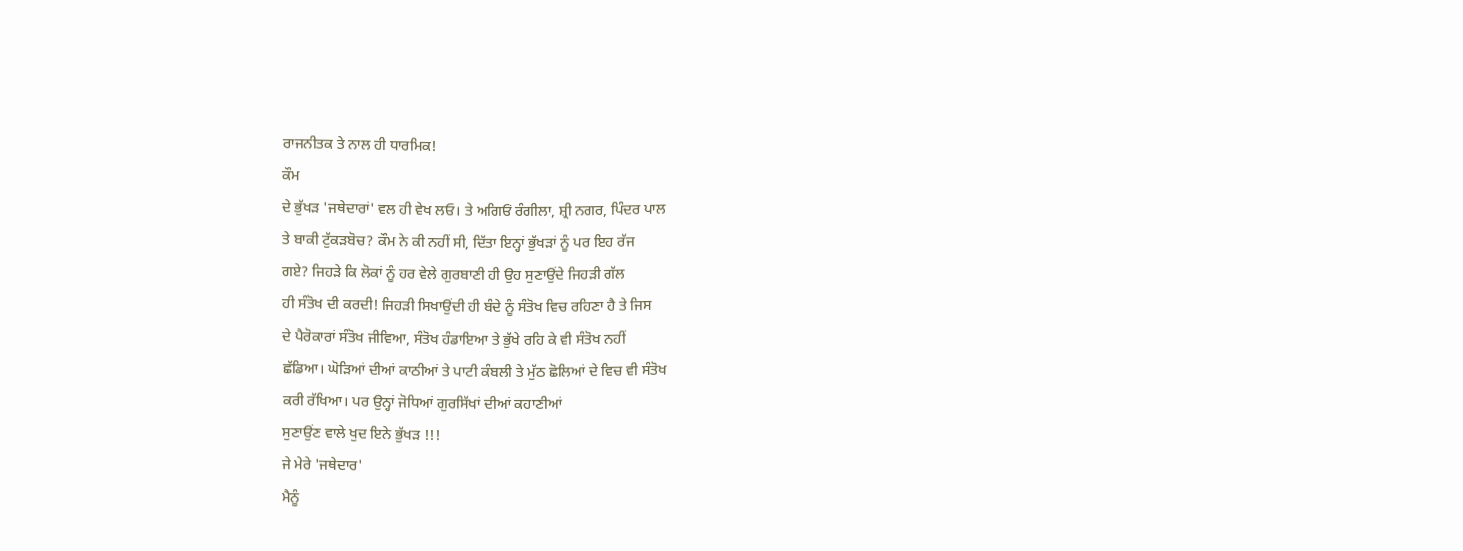ਰਾਜਨੀਤਕ ਤੇ ਨਾਲ ਹੀ ਧਾਰਮਿਕ!
ਕੌਮ
ਦੇ ਭੁੱਖੜ 'ਜਥੇਦਾਰਾਂ' ਵਲ ਹੀ ਵੇਖ ਲਓ। ਤੇ ਅਗਿਓਂ ਰੰਗੀਲਾ, ਸ਼੍ਰੀ ਨਗਰ, ਪਿੰਦਰ ਪਾਲ
ਤੇ ਬਾਕੀ ਟੁੱਕੜਬੋਚ? ਕੌਮ ਨੇ ਕੀ ਨਹੀਂ ਸੀ, ਦਿੱਤਾ ਇਨ੍ਹਾਂ ਭੁੱਖੜਾਂ ਨੂੰ ਪਰ ਇਹ ਰੱਜ
ਗਏ? ਜਿਹੜੇ ਕਿ ਲੋਕਾਂ ਨੂੰ ਹਰ ਵੇਲੇ ਗੁਰਬਾਣੀ ਹੀ ਉਹ ਸੁਣਾਉਂਦੇ ਜਿਹੜੀ ਗੱਲ
ਹੀ ਸੰਤੋਖ ਦੀ ਕਰਦੀ! ਜਿਹੜੀ ਸਿਖਾਉਂਦੀ ਹੀ ਬੰਦੇ ਨੂੰ ਸੰਤੋਖ ਵਿਚ ਰਹਿਣਾ ਹੈ ਤੇ ਜਿਸ
ਦੇ ਪੈਰੋਕਾਰਾਂ ਸੰਤੋਖ ਜੀਵਿਆ, ਸੰਤੋਖ ਹੰਡਾਇਆ ਤੇ ਭੁੱਖੇ ਰਹਿ ਕੇ ਵੀ ਸੰਤੋਖ ਨਹੀਂ
ਛੱਡਿਆ। ਘੋੜਿਆਂ ਦੀਆਂ ਕਾਠੀਆਂ ਤੇ ਪਾਟੀ ਕੰਬਲੀ ਤੇ ਮੁੱਠ ਛੋਲਿਆਂ ਦੇ ਵਿਚ ਵੀ ਸੰਤੋਖ
ਕਰੀ ਰੱਖਿਆ। ਪਰ ਉਨ੍ਹਾਂ ਜੋਧਿਆਂ ਗੁਰਸਿੱਖਾਂ ਦੀਆਂ ਕਹਾਣੀਆਂ
ਸੁਣਾਉਂਣ ਵਾਲੇ ਖੁਦ ਇਨੇ ਭੁੱਖੜ !!!
ਜੇ ਮੇਰੇ 'ਜਥੇਦਾਰ'
ਮੈਨੂੰ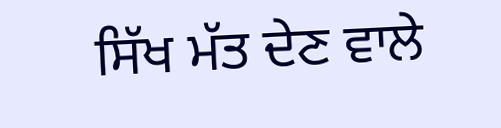ਸਿੱਖ ਮੱਤ ਦੇਣ ਵਾਲੇ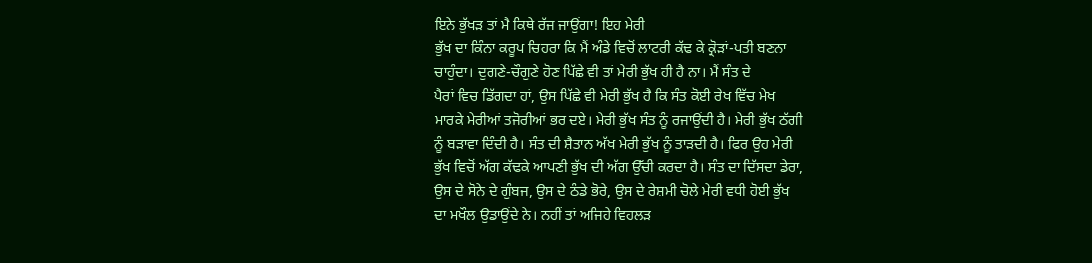ਇਨੇ ਭੁੱਖੜ ਤਾਂ ਮੈ ਕਿਥੇ ਰੱਜ ਜਾਉਂਗਾ! ਇਹ ਮੇਰੀ
ਭੁੱਖ ਦਾ ਕਿੰਨਾ ਕਰੂਪ ਚਿਹਰਾ ਕਿ ਮੈਂ ਅੰਡੇ ਵਿਚੋਂ ਲਾਟਰੀ ਕੱਢ ਕੇ ਕ੍ਰੋੜਾਂ-ਪਤੀ ਬਣਨਾ
ਚਾਹੁੰਦਾ। ਦੁਗਣੇ-ਚੌਗੁਣੇ ਹੋਣ ਪਿੱਛੇ ਵੀ ਤਾਂ ਮੇਰੀ ਭੁੱਖ ਹੀ ਹੈ ਨਾ। ਮੈਂ ਸੰਤ ਦੇ
ਪੈਰਾਂ ਵਿਚ ਡਿੱਗਦਾ ਹਾਂ, ਉਸ ਪਿੱਛੇ ਵੀ ਮੇਰੀ ਭੁੱਖ ਹੈ ਕਿ ਸੰਤ ਕੋਈ ਰੇਖ ਵਿੱਚ ਮੇਖ
ਮਾਰਕੇ ਮੇਰੀਆਂ ਤਜੋਰੀਆਂ ਭਰ ਦਏ। ਮੇਰੀ ਭੁੱਖ ਸੰਤ ਨੂੰ ਰਜਾਉਂਦੀ ਹੈ। ਮੇਰੀ ਭੁੱਖ ਠੱਗੀ
ਨੂੰ ਬੜਾਵਾ ਦਿੰਦੀ ਹੈ। ਸੰਤ ਦੀ ਸ਼ੈਤਾਨ ਅੱਖ ਮੇਰੀ ਭੁੱਖ ਨੂੰ ਤਾੜਦੀ ਹੈ। ਫਿਰ ਉਹ ਮੇਰੀ
ਭੁੱਖ ਵਿਚੋਂ ਅੱਗ ਕੱਢਕੇ ਆਪਣੀ ਭੁੱਖ ਦੀ ਅੱਗ ਉੱਚੀ ਕਰਦਾ ਹੈ। ਸੰਤ ਦਾ ਦਿੱਸਦਾ ਡੇਰਾ,
ਉਸ ਦੇ ਸੋਨੇ ਦੇ ਗੁੰਬਜ, ਉਸ ਦੇ ਠੰਡੇ ਭੋਰੇ, ਉਸ ਦੇ ਰੇਸ਼ਮੀ ਚੋਲੇ ਮੇਰੀ ਵਧੀ ਹੋਈ ਭੁੱਖ
ਦਾ ਮਖੌਲ ਉਡਾਉਂਦੇ ਨੇ। ਨਹੀਂ ਤਾਂ ਅਜਿਹੇ ਵਿਹਲੜ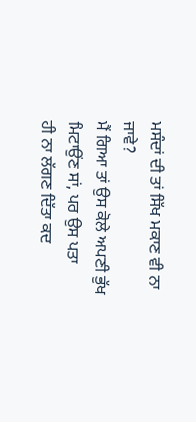ਮਸੰਦਾਂ ਦੀ ਤਾਂ ਸਿੱਖ ਮਕਾਣ ਵੀ ਨਾ
ਜਾਵੇ?
ਮੈਂ ਗਿਆ ਤਾਂ ਉਸ ਕੋਲੇ ਅਪਣੀ ਭੁੱਖ ਮਿਟਾਉਂਣ ਸਾਂ, ਪਰ ਉਸ ਪਤਾ
ਹੀ ਨਾ ਲੱਗਣ ਦਿੱਤਾ ਕਦ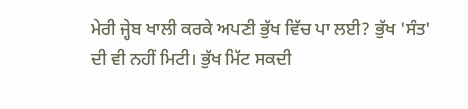ਮੇਰੀ ਜ੍ਹੇਬ ਖਾਲੀ ਕਰਕੇ ਅਪਣੀ ਭੁੱਖ ਵਿੱਚ ਪਾ ਲਈ? ਭੁੱਖ 'ਸੰਤ'
ਦੀ ਵੀ ਨਹੀਂ ਮਿਟੀ। ਭੁੱਖ ਮਿੱਟ ਸਕਦੀ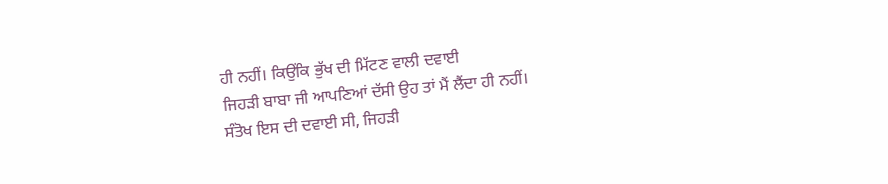ਹੀ ਨਹੀਂ। ਕਿਉਂਕਿ ਭੁੱਖ ਦੀ ਮਿੱਟਣ ਵਾਲੀ ਦਵਾਈ
ਜਿਹੜੀ ਬਾਬਾ ਜੀ ਆਪਣਿਆਂ ਦੱਸੀ ਉਹ ਤਾਂ ਮੈਂ ਲੈਂਦਾ ਹੀ ਨਹੀਂ।
ਸੰਤੋਖ ਇਸ ਦੀ ਦਵਾਈ ਸੀ, ਜਿਹੜੀ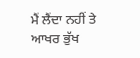ਮੈਂ ਲੈਂਦਾ ਨਹੀਂ ਤੇ ਆਖਰ ਭੁੱਖ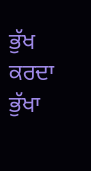ਭੁੱਖ ਕਰਦਾ ਭੁੱਖਾ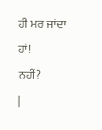ਹੀ ਮਰ ਜਾਂਦਾ ਹਾਂ!
ਨਹੀਂ?
|